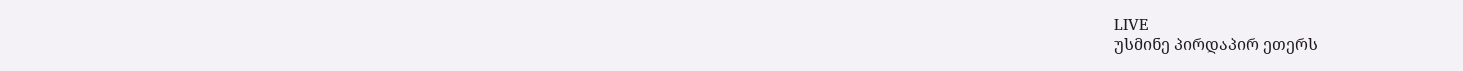LIVE
უსმინე პირდაპირ ეთერს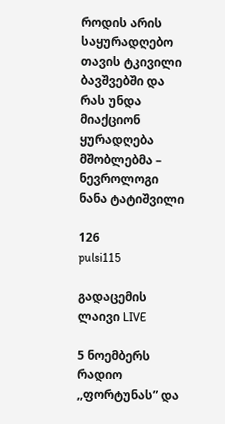როდის არის საყურადღებო თავის ტკივილი ბავშვებში და რას უნდა მიაქციონ ყურადღება მშობლებმა – ნევროლოგი ნანა ტატიშვილი

126
pulsi115

გადაცემის ლაივი LIVE

5 ნოემბერს რადიო ,,ფორტუნას” და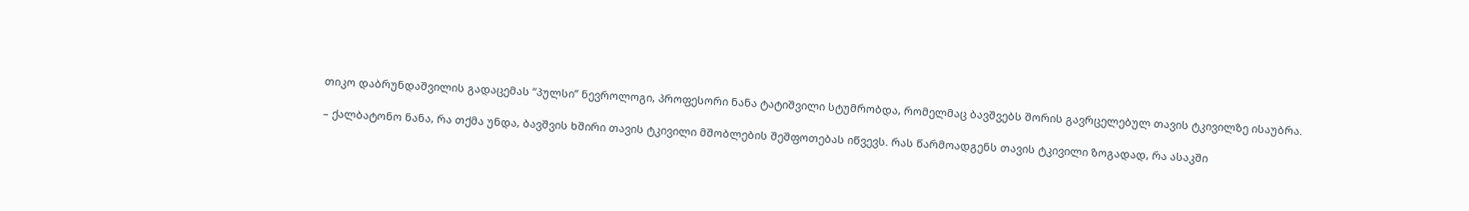თიკო დაბრუნდაშვილის გადაცემას “პულსი” ნევროლოგი, პროფესორი ნანა ტატიშვილი სტუმრობდა, რომელმაც ბავშვებს შორის გავრცელებულ თავის ტკივილზე ისაუბრა.

– ქალბატონო ნანა, რა თქმა უნდა, ბავშვის ხშირი თავის ტკივილი მშობლების შეშფოთებას იწვევს. რას წარმოადგენს თავის ტკივილი ზოგადად, რა ასაკში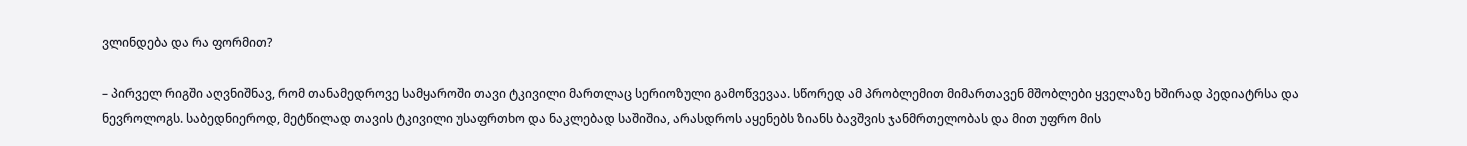ვლინდება და რა ფორმით?

– პირველ რიგში აღვნიშნავ, რომ თანამედროვე სამყაროში თავი ტკივილი მართლაც სერიოზული გამოწვევაა. სწორედ ამ პრობლემით მიმართავენ მშობლები ყველაზე ხშირად პედიატრსა და ნევროლოგს. საბედნიეროდ, მეტწილად თავის ტკივილი უსაფრთხო და ნაკლებად საშიშია, არასდროს აყენებს ზიანს ბავშვის ჯანმრთელობას და მით უფრო მის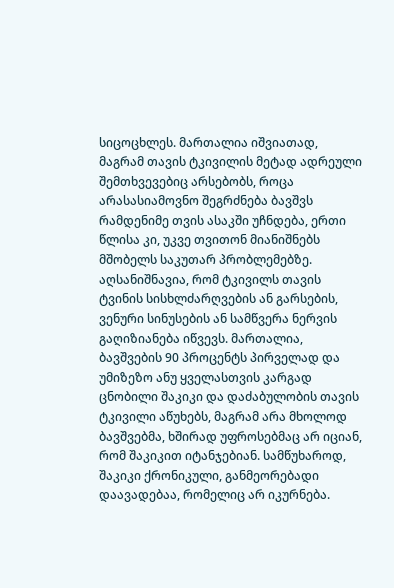სიცოცხლეს. მართალია იშვიათად, მაგრამ თავის ტკივილის მეტად ადრეული შემთხვევებიც არსებობს, როცა არასასიამოვნო შეგრძნება ბავშვს რამდენიმე თვის ასაკში უჩნდება, ერთი წლისა კი, უკვე თვითონ მიანიშნებს მშობელს საკუთარ პრობლემებზე. აღსანიშნავია, რომ ტკივილს თავის ტვინის სისხლძარღვების ან გარსების, ვენური სინუსების ან სამწვერა ნერვის გაღიზიანება იწვევს. მართალია, ბავშვების 90 პროცენტს პირველად და უმიზეზო ანუ ყველასთვის კარგად ცნობილი შაკიკი და დაძაბულობის თავის ტკივილი აწუხებს, მაგრამ არა მხოლოდ ბავშვებმა, ხშირად უფროსებმაც არ იციან, რომ შაკიკით იტანჯებიან. სამწუხაროდ, შაკიკი ქრონიკული, განმეორებადი დაავადებაა, რომელიც არ იკურნება.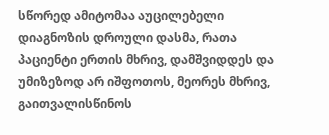სწორედ ამიტომაა აუცილებელი დიაგნოზის დროული დასმა, რათა პაციენტი ერთის მხრივ, დამშვიდდეს და უმიზეზოდ არ იშფოთოს, მეორეს მხრივ, გაითვალისწინოს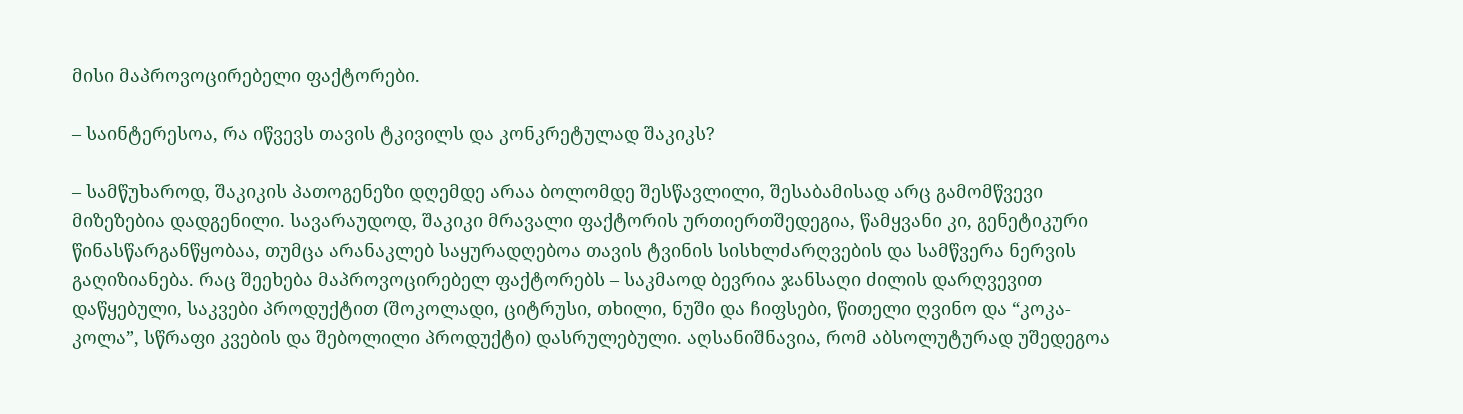მისი მაპროვოცირებელი ფაქტორები.

– საინტერესოა, რა იწვევს თავის ტკივილს და კონკრეტულად შაკიკს?

– სამწუხაროდ, შაკიკის პათოგენეზი დღემდე არაა ბოლომდე შესწავლილი, შესაბამისად არც გამომწვევი მიზეზებია დადგენილი. სავარაუდოდ, შაკიკი მრავალი ფაქტორის ურთიერთშედეგია, წამყვანი კი, გენეტიკური წინასწარგანწყობაა, თუმცა არანაკლებ საყურადღებოა თავის ტვინის სისხლძარღვების და სამწვერა ნერვის გაღიზიანება. რაც შეეხება მაპროვოცირებელ ფაქტორებს – საკმაოდ ბევრია ჯანსაღი ძილის დარღვევით დაწყებული, საკვები პროდუქტით (შოკოლადი, ციტრუსი, თხილი, ნუში და ჩიფსები, წითელი ღვინო და “კოკა-კოლა”, სწრაფი კვების და შებოლილი პროდუქტი) დასრულებული. აღსანიშნავია, რომ აბსოლუტურად უშედეგოა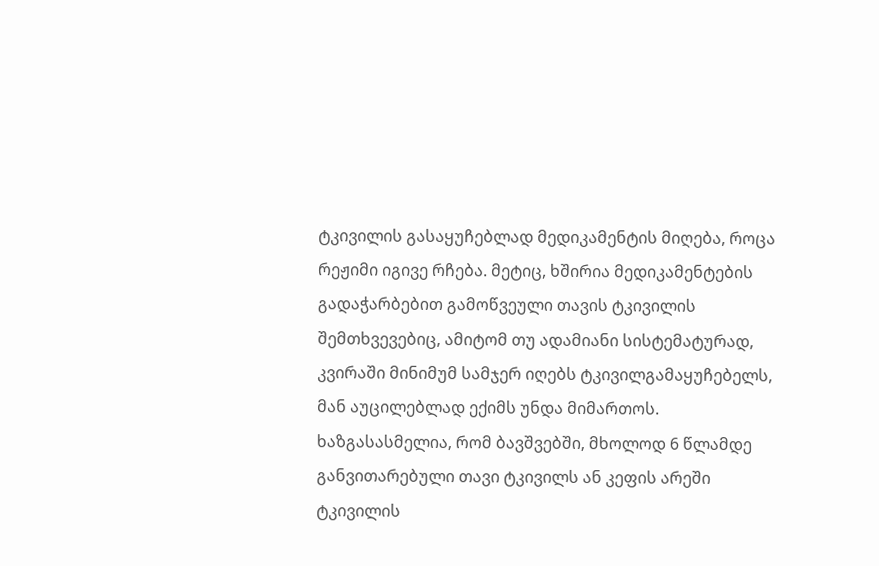ტკივილის გასაყუჩებლად მედიკამენტის მიღება, როცა რეჟიმი იგივე რჩება. მეტიც, ხშირია მედიკამენტების გადაჭარბებით გამოწვეული თავის ტკივილის შემთხვევებიც, ამიტომ თუ ადამიანი სისტემატურად, კვირაში მინიმუმ სამჯერ იღებს ტკივილგამაყუჩებელს, მან აუცილებლად ექიმს უნდა მიმართოს. ხაზგასასმელია, რომ ბავშვებში, მხოლოდ 6 წლამდე განვითარებული თავი ტკივილს ან კეფის არეში ტკივილის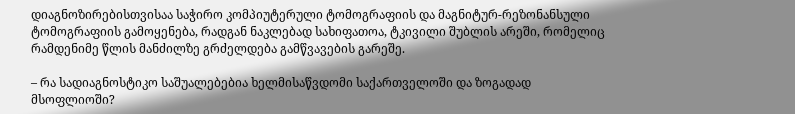დიაგნოზირებისთვისაა საჭირო კომპიუტერული ტომოგრაფიის და მაგნიტურ-რეზონანსული ტომოგრაფიის გამოყენება, რადგან ნაკლებად სახიფათოა, ტკივილი შუბლის არეში, რომელიც რამდენიმე წლის მანძილზე გრძელდება გამწვავების გარეშე.

– რა სადიაგნოსტიკო საშუალებებია ხელმისაწვდომი საქართველოში და ზოგადად მსოფლიოში?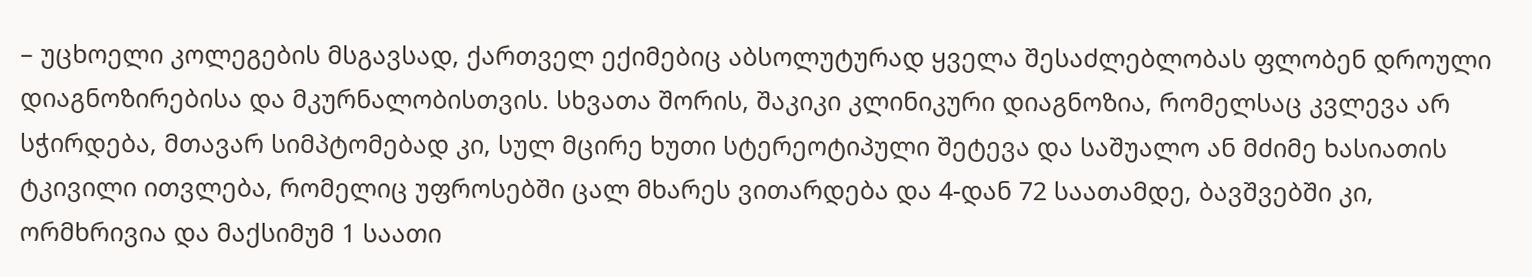– უცხოელი კოლეგების მსგავსად, ქართველ ექიმებიც აბსოლუტურად ყველა შესაძლებლობას ფლობენ დროული დიაგნოზირებისა და მკურნალობისთვის. სხვათა შორის, შაკიკი კლინიკური დიაგნოზია, რომელსაც კვლევა არ სჭირდება, მთავარ სიმპტომებად კი, სულ მცირე ხუთი სტერეოტიპული შეტევა და საშუალო ან მძიმე ხასიათის ტკივილი ითვლება, რომელიც უფროსებში ცალ მხარეს ვითარდება და 4-დან 72 საათამდე, ბავშვებში კი, ორმხრივია და მაქსიმუმ 1 საათი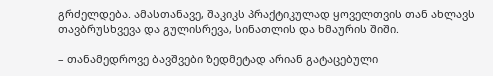გრძელდება. ამასთანავე, შაკიკს პრაქტიკულად ყოველთვის თან ახლავს თავბრუსხვევა და გულისრევა, სინათლის და ხმაურის შიში.

– თანამედროვე ბავშვები ზედმეტად არიან გატაცებული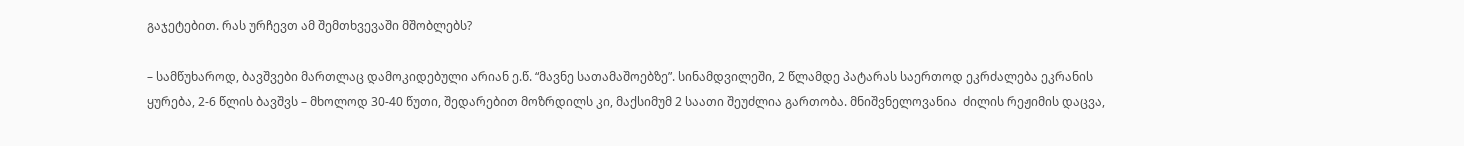გაჯეტებით. რას ურჩევთ ამ შემთხვევაში მშობლებს?

– სამწუხაროდ, ბავშვები მართლაც დამოკიდებული არიან ე.წ. “მავნე სათამაშოებზე”. სინამდვილეში, 2 წლამდე პატარას საერთოდ ეკრძალება ეკრანის ყურება, 2-6 წლის ბავშვს – მხოლოდ 30-40 წუთი, შედარებით მოზრდილს კი, მაქსიმუმ 2 საათი შეუძლია გართობა. მნიშვნელოვანია  ძილის რეჟიმის დაცვა,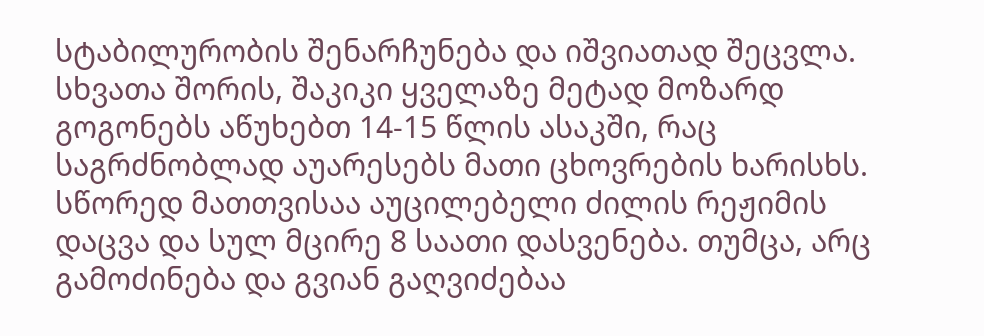სტაბილურობის შენარჩუნება და იშვიათად შეცვლა. სხვათა შორის, შაკიკი ყველაზე მეტად მოზარდ გოგონებს აწუხებთ 14-15 წლის ასაკში, რაც საგრძნობლად აუარესებს მათი ცხოვრების ხარისხს. სწორედ მათთვისაა აუცილებელი ძილის რეჟიმის დაცვა და სულ მცირე 8 საათი დასვენება. თუმცა, არც გამოძინება და გვიან გაღვიძებაა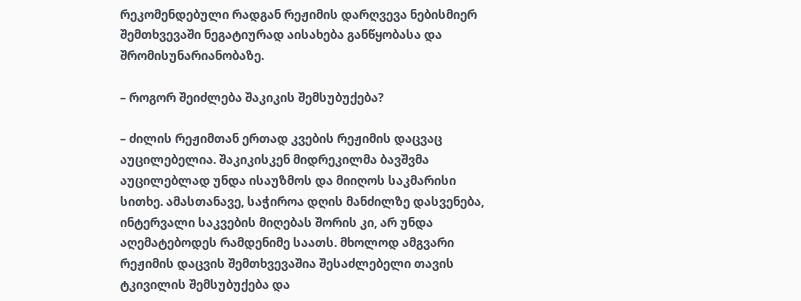რეკომენდებული რადგან რეჟიმის დარღვევა ნებისმიერ შემთხვევაში ნეგატიურად აისახება განწყობასა და შრომისუნარიანობაზე.

– როგორ შეიძლება შაკიკის შემსუბუქება?

– ძილის რეჟიმთან ერთად კვების რეჟიმის დაცვაც აუცილებელია. შაკიკისკენ მიდრეკილმა ბავშვმა აუცილებლად უნდა ისაუზმოს და მიიღოს საკმარისი სითხე. ამასთანავე, საჭიროა დღის მანძილზე დასვენება, ინტერვალი საკვების მიღებას შორის კი, არ უნდა აღემატებოდეს რამდენიმე საათს. მხოლოდ ამგვარი რეჟიმის დაცვის შემთხვევაშია შესაძლებელი თავის ტკივილის შემსუბუქება და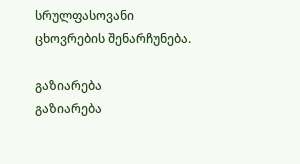სრულფასოვანი ცხოვრების შენარჩუნება.

გაზიარება
გაზიარება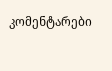კომენტარები